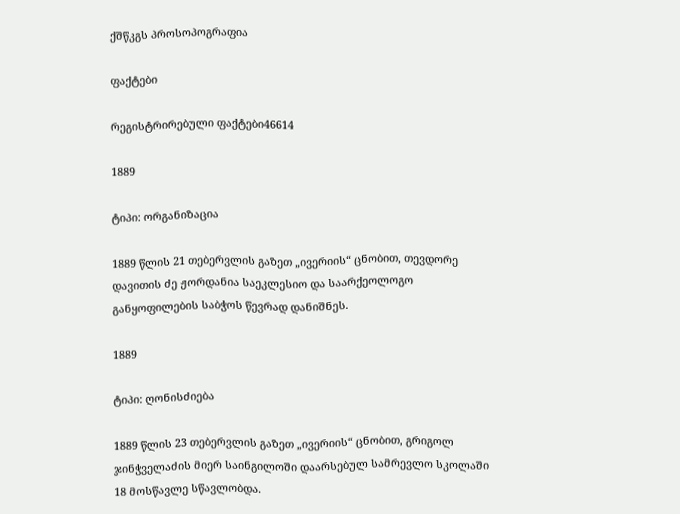ქშწკგს პროსოპოგრაფია

ფაქტები

რეგისტრირებული ფაქტები46614

1889

ტიპი: ორგანიზაცია

1889 წლის 21 თებერვლის გაზეთ „ივერიის“ ცნობით, თევდორე დავითის ძე ჟორდანია საეკლესიო და საარქეოლოგო განყოფილების საბჭოს წევრად დანიშნეს.

1889

ტიპი: ღონისძიება

1889 წლის 23 თებერვლის გაზეთ „ივერიის“ ცნობით, გრიგოლ ჯინჭველაძის მიერ საინგილოში დაარსებულ სამრევლო სკოლაში 18 მოსწავლე სწავლობდა.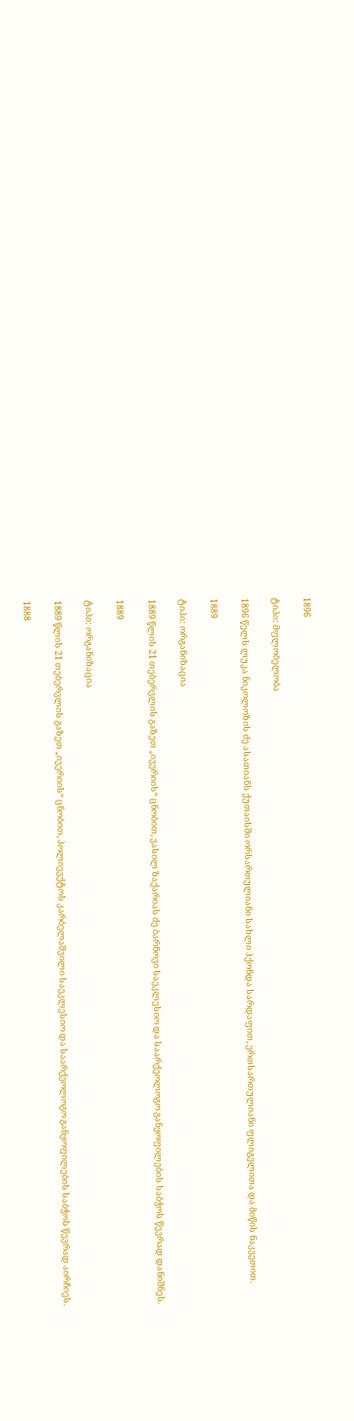1896

ტიპი: მფლობელობა

1896 წელს ლუკა ნიკოლოზის ძე ასათიანს ქუთაისში ორსართულიანი სახლი ჰქონდა სარდაფით, ერთსართულიანი ფლიგელითა და მიწის ნაკვეთით.

1889

ტიპი: ორგანიზაცია

1889 წლის 21 თებერვლის გაზეთ „ივერიის“ ცნობით, ვასილ ზაქარიას ძე ბარნოვი საეკლესიო და საარქეოლოგო განყოფილების საბჭოს წევრად დანიშნეს.

1889

ტიპი: ორგანიზაცია

1889 წლის 21 თებერვლის გაზეთ „ივერიის“ ცნობით, პოლიევქტოს კარბელაშვილი საეკლესიო და საარქეოლოგო განყოფილების საბჭოს წევრად აირჩიეს.

1888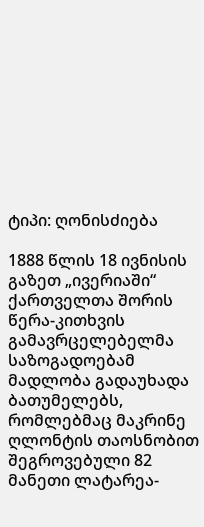ტიპი: ღონისძიება

1888 წლის 18 ივნისის გაზეთ „ივერიაში“ ქართველთა შორის წერა-კითხვის გამავრცელებელმა საზოგადოებამ მადლობა გადაუხადა ბათუმელებს, რომლებმაც მაკრინე ღლონტის თაოსნობით შეგროვებული 82 მანეთი ლატარეა-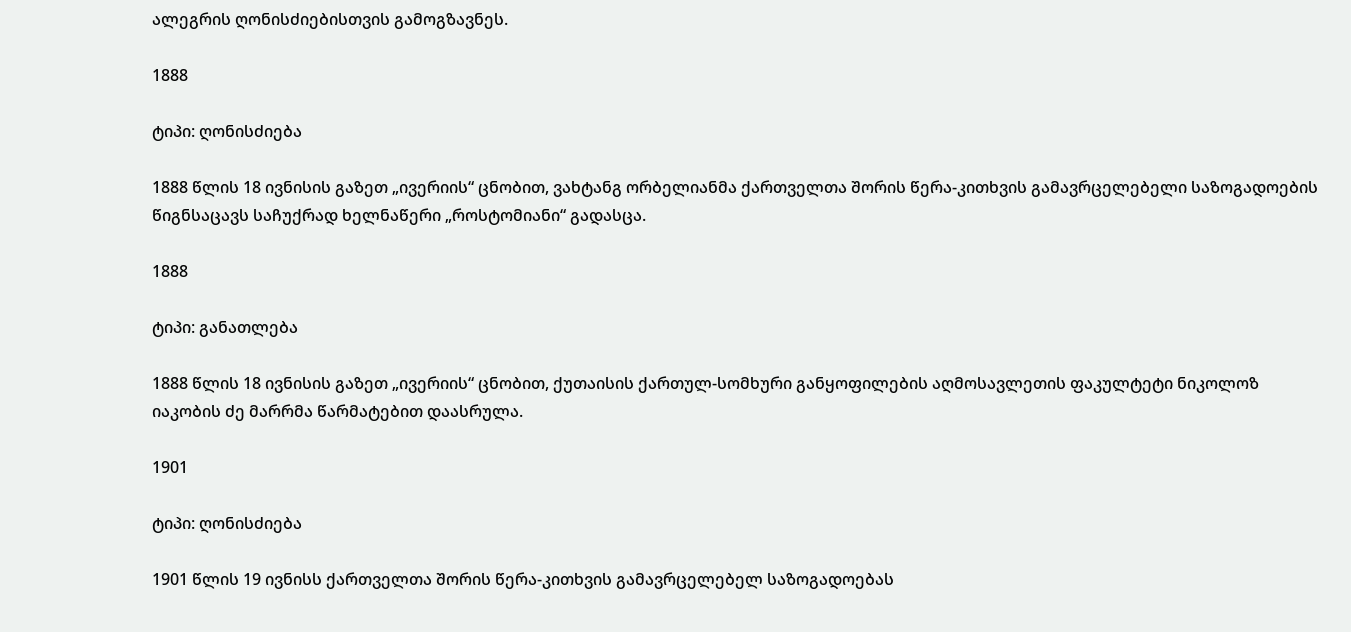ალეგრის ღონისძიებისთვის გამოგზავნეს.

1888

ტიპი: ღონისძიება

1888 წლის 18 ივნისის გაზეთ „ივერიის“ ცნობით, ვახტანგ ორბელიანმა ქართველთა შორის წერა-კითხვის გამავრცელებელი საზოგადოების წიგნსაცავს საჩუქრად ხელნაწერი „როსტომიანი“ გადასცა.

1888

ტიპი: განათლება

1888 წლის 18 ივნისის გაზეთ „ივერიის“ ცნობით, ქუთაისის ქართულ-სომხური განყოფილების აღმოსავლეთის ფაკულტეტი ნიკოლოზ იაკობის ძე მარრმა წარმატებით დაასრულა.

1901

ტიპი: ღონისძიება

1901 წლის 19 ივნისს ქართველთა შორის წერა-კითხვის გამავრცელებელ საზოგადოებას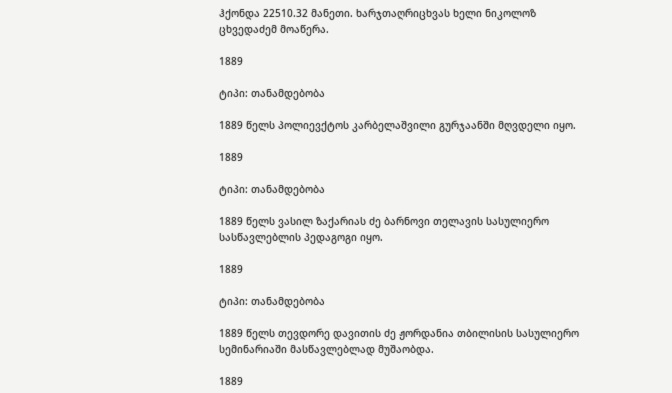ჰქონდა 22510.32 მანეთი. ხარჯთაღრიცხვას ხელი ნიკოლოზ ცხვედაძემ მოაწერა.

1889

ტიპი: თანამდებობა

1889 წელს პოლიევქტოს კარბელაშვილი გურჯაანში მღვდელი იყო.

1889

ტიპი: თანამდებობა

1889 წელს ვასილ ზაქარიას ძე ბარნოვი თელავის სასულიერო სასწავლებლის პედაგოგი იყო.

1889

ტიპი: თანამდებობა

1889 წელს თევდორე დავითის ძე ჟორდანია თბილისის სასულიერო სემინარიაში მასწავლებლად მუშაობდა.

1889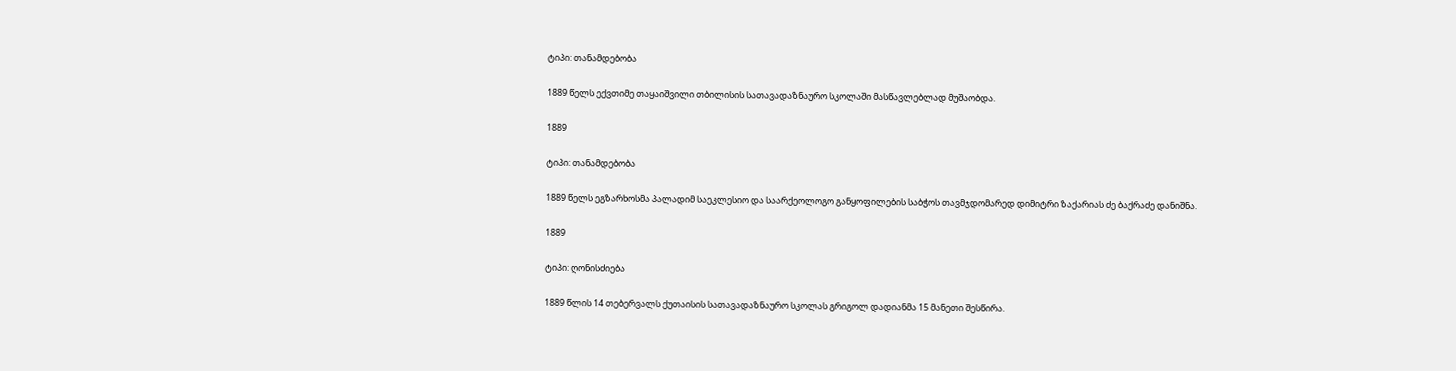ტიპი: თანამდებობა

1889 წელს ექვთიმე თაყაიშვილი თბილისის სათავადაზნაურო სკოლაში მასწავლებლად მუშაობდა.

1889

ტიპი: თანამდებობა

1889 წელს ეგზარხოსმა პალადიმ საეკლესიო და საარქეოლოგო განყოფილების საბჭოს თავმჯდომარედ დიმიტრი ზაქარიას ძე ბაქრაძე დანიშნა.

1889

ტიპი: ღონისძიება

1889 წლის 14 თებერვალს ქუთაისის სათავადაზნაურო სკოლას გრიგოლ დადიანმა 15 მანეთი შესწირა.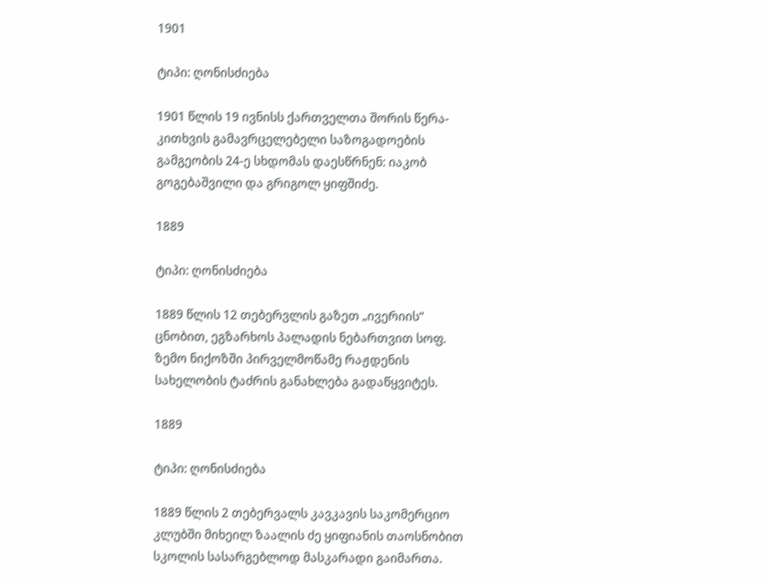1901

ტიპი: ღონისძიება

1901 წლის 19 ივნისს ქართველთა შორის წერა-კითხვის გამავრცელებელი საზოგადოების გამგეობის 24-ე სხდომას დაესწრნენ: იაკობ გოგებაშვილი და გრიგოლ ყიფშიძე.

1889

ტიპი: ღონისძიება

1889 წლის 12 თებერვლის გაზეთ „ივერიის“ ცნობით, ეგზარხოს პალადის ნებართვით სოფ. ზემო ნიქოზში პირველმოწამე რაჟდენის სახელობის ტაძრის განახლება გადაწყვიტეს.

1889

ტიპი: ღონისძიება

1889 წლის 2 თებერვალს კავკავის საკომერციო კლუბში მიხეილ ზაალის ძე ყიფიანის თაოსნობით სკოლის სასარგებლოდ მასკარადი გაიმართა.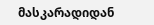მასკარადიდან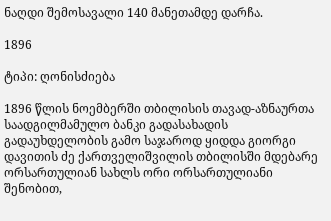ნაღდი შემოსავალი 140 მანეთამდე დარჩა.

1896

ტიპი: ღონისძიება

1896 წლის ნოემბერში თბილისის თავად-აზნაურთა საადგილმამულო ბანკი გადასახადის გადაუხდელობის გამო საჯაროდ ყიდდა გიორგი დავითის ძე ქართველიშვილის თბილისში მდებარე ორსართულიან სახლს ორი ორსართულიანი შენობით,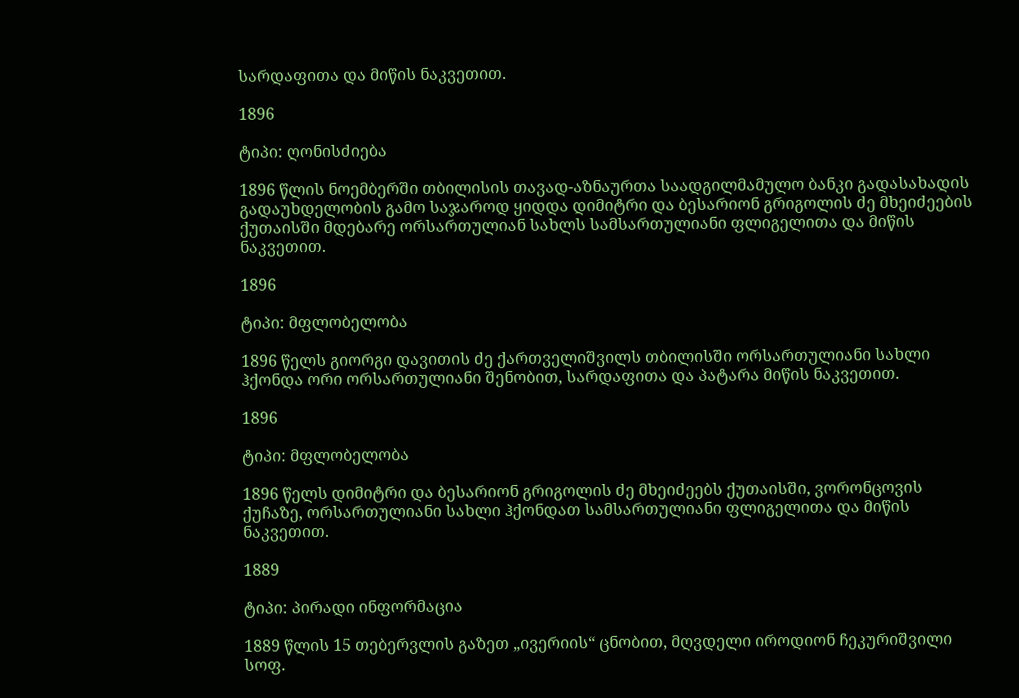სარდაფითა და მიწის ნაკვეთით.

1896

ტიპი: ღონისძიება

1896 წლის ნოემბერში თბილისის თავად-აზნაურთა საადგილმამულო ბანკი გადასახადის გადაუხდელობის გამო საჯაროდ ყიდდა დიმიტრი და ბესარიონ გრიგოლის ძე მხეიძეების ქუთაისში მდებარე ორსართულიან სახლს სამსართულიანი ფლიგელითა და მიწის ნაკვეთით.

1896

ტიპი: მფლობელობა

1896 წელს გიორგი დავითის ძე ქართველიშვილს თბილისში ორსართულიანი სახლი ჰქონდა ორი ორსართულიანი შენობით, სარდაფითა და პატარა მიწის ნაკვეთით.

1896

ტიპი: მფლობელობა

1896 წელს დიმიტრი და ბესარიონ გრიგოლის ძე მხეიძეებს ქუთაისში, ვორონცოვის ქუჩაზე, ორსართულიანი სახლი ჰქონდათ სამსართულიანი ფლიგელითა და მიწის ნაკვეთით.

1889

ტიპი: პირადი ინფორმაცია

1889 წლის 15 თებერვლის გაზეთ „ივერიის“ ცნობით, მღვდელი იროდიონ ჩეკურიშვილი სოფ.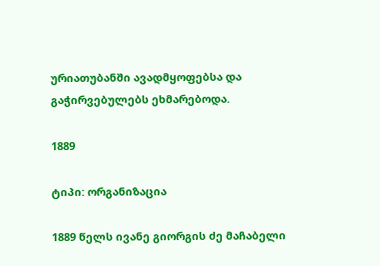ურიათუბანში ავადმყოფებსა და გაჭირვებულებს ეხმარებოდა.

1889

ტიპი: ორგანიზაცია

1889 წელს ივანე გიორგის ძე მაჩაბელი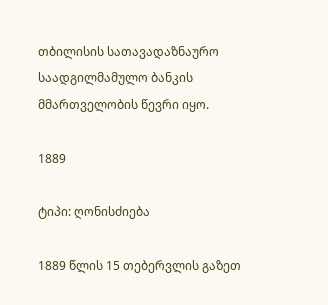თბილისის სათავადაზნაურო საადგილმამულო ბანკის მმართველობის წევრი იყო.

1889

ტიპი: ღონისძიება

1889 წლის 15 თებერვლის გაზეთ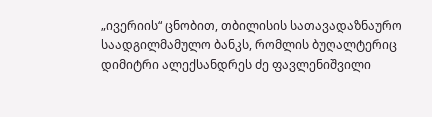„ივერიის“ ცნობით, თბილისის სათავადაზნაურო საადგილმამულო ბანკს, რომლის ბუღალტერიც დიმიტრი ალექსანდრეს ძე ფავლენიშვილი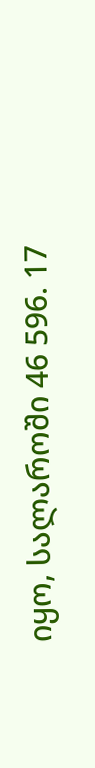იყო, სალაროში 46 596. 17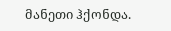მანეთი ჰქონდა.